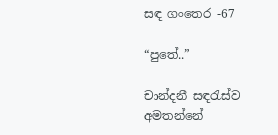සඳ ගංතෙර -67

“පුතේ..”

චාන්දනී සඳරැස්ව අමතන්නේ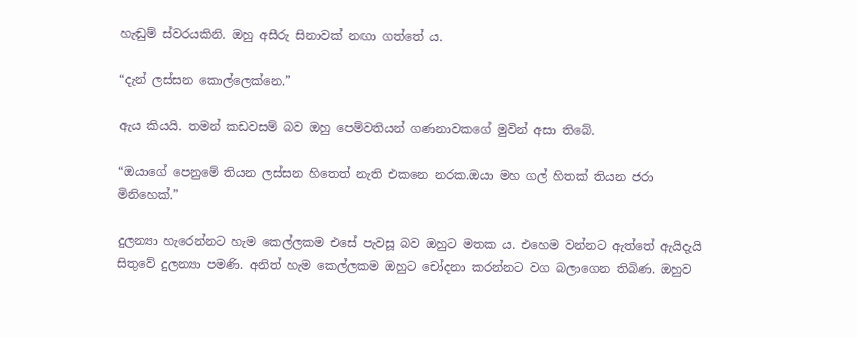හැඬුම් ස්වරයකිනි. ඔහු අසීරු සිනාවක් නඟා ගත්තේ ය.

“දැන් ලස්සන කොල්ලෙක්නෙ.”

ඇය කියයි. තමන් කඩවසම් බව ඔහු පෙම්වතියන් ගණනාවකගේ මුවින් අසා තිබේ.

“ඔයාගේ පෙනුමේ තියන ලස්සන හිතෙත් නැති එකනෙ නරක.ඔයා මහ ගල් හිතක් තියන ජරා මිනිහෙක්.”

දුලන්‍යා හැරෙන්නට හැම කෙල්ලකම එසේ පැවසූ බව ඔහුට මතක ය. එහෙම වන්නට ඇත්තේ ඇයිදැයි සිතුවේ දුලන්‍යා පමණි. අනිත් හැම කෙල්ලකම ඔහුට චෝදනා කරන්නට වග බලාගෙන තිබිණ. ඔහුව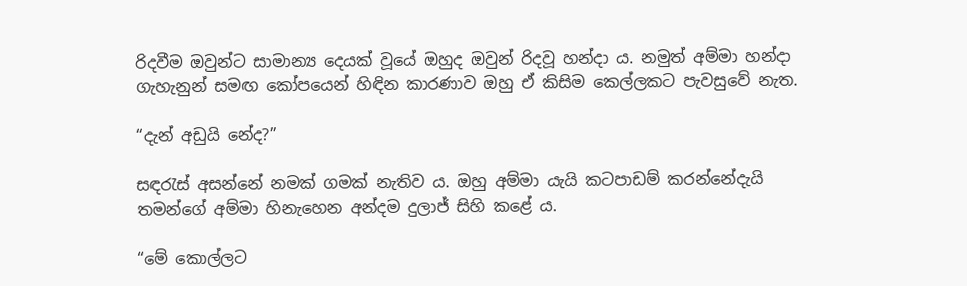රිදවීම ඔවුන්ට සාමාන්‍ය දෙයක් වූයේ ඔහුද ඔවුන් රිදවූ හන්දා ය. නමුත් අම්මා හන්දා ගැහැනුන් සමඟ කෝපයෙන් හිඳින කාරණාව ඔහු ඒ කිසිම කෙල්ලකට පැවසුවේ නැත.

“දැන් අඩුයි නේද?”

සඳරැස් අසන්නේ නමක් ගමක් නැතිව ය. ඔහු අම්මා යැයි කටපාඩම් කරන්නේදැයි තමන්ගේ අම්මා හිනැහෙන අන්දම දුලාජ් සිහි කළේ ය.

“මේ කොල්ලට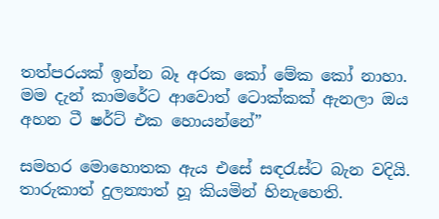තත්පරයක් ඉන්න බෑ අරක කෝ මේක කෝ නාහා. මම දැන් කාමරේට ආවොත් ටොක්කක් ඇනලා ඔය අහන ටී ෂර්ට් එක හොයන්නේ”

සමහර මොහොතක ඇය එසේ සඳරැස්ට බැන වදියි. තාරුකාත් දුලන්‍යාත් හූ කියමින් හිනැහෙති.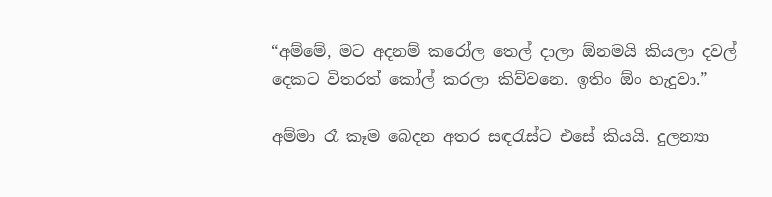“අම්මේ, මට අදනම් කරෝල තෙල් දාලා ඕනමයි කියලා දවල් දෙකට විතරත් කෝල් කරලා කිව්වනෙ. ඉතිං ඕං හැදුවා.”

අම්මා රෑ කෑම බෙදන අතර සඳරැස්ට එසේ කියයි. දුලන්‍යා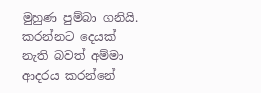මුහුණ පුම්බා ගනියි. කරන්නට දෙයක් නැති බවත් අම්මා ආදරය කරන්නේ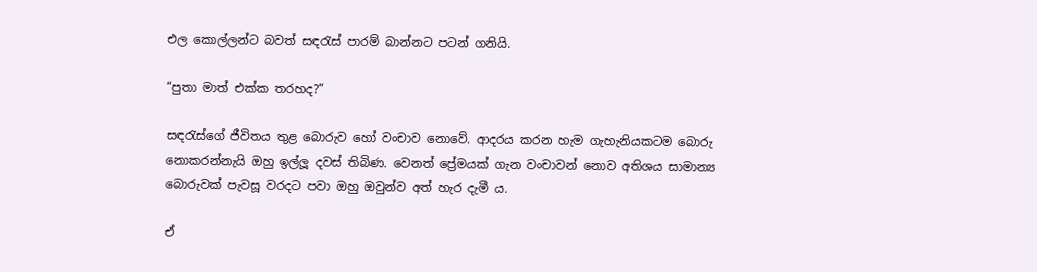එල කොල්ලන්ට බවත් සඳරැස් පාරම් බාන්නට පටන් ගනියි.

“පුතා මාත් එක්ක තරහද?”

සඳරැස්ගේ ජීවිතය තුළ බොරුව හෝ වංචාව නොවේ. ආදරය කරන හැම ගැහැනියකටම බොරු නොකරන්නැයි ඔහු ඉල්ලූ දවස් තිබිණ. වෙනත් ප්‍රේමයක් ගැන වංචාවන් නොව අතිශය සාමාන්‍ය බොරුවක් පැවසූ වරදට පවා ඔහු ඔවුන්ව අත් හැර දැමී ය.

ඒ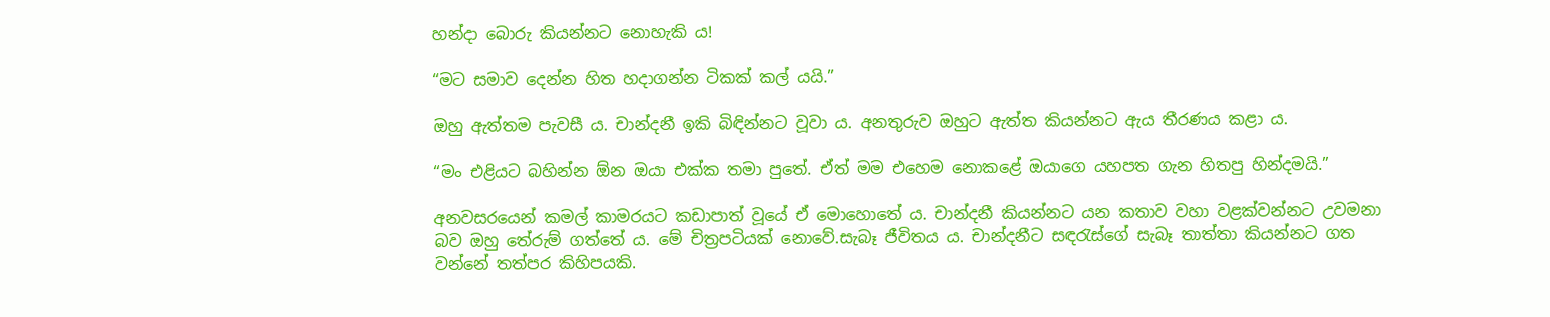හන්දා බොරු කියන්නට නොහැකි ය!

“මට සමාව දෙන්න හිත හදාගන්න ටිකක් කල් යයි.”

ඔහු ඇත්තම පැවසී ය. චාන්දනී ඉකි බිඳින්නට වූවා ය. අනතුරුව ඔහුට ඇත්ත කියන්නට ඇය තීරණය කළා ය.

“මං එළියට බහින්න ඕන ඔයා එක්ක තමා පුතේ. ඒත් මම එහෙම නොකළේ ඔයාගෙ යහපත ගැන හිතපු හින්දමයි.”

අනවසරයෙන් කමල් කාමරයට කඩාපාත් වූයේ ඒ මොහොතේ ය. චාන්දනී කියන්නට යන කතාව වහා වළක්වන්නට උවමනා බව ඔහු තේරුම් ගත්තේ ය. මේ චිත්‍රපටියක් නොවේ.සැබෑ ජීවිතය ය. චාන්දනීට සඳරැස්ගේ සැබෑ තාත්තා කියන්නට ගත වන්නේ තත්පර කිහිපයකි.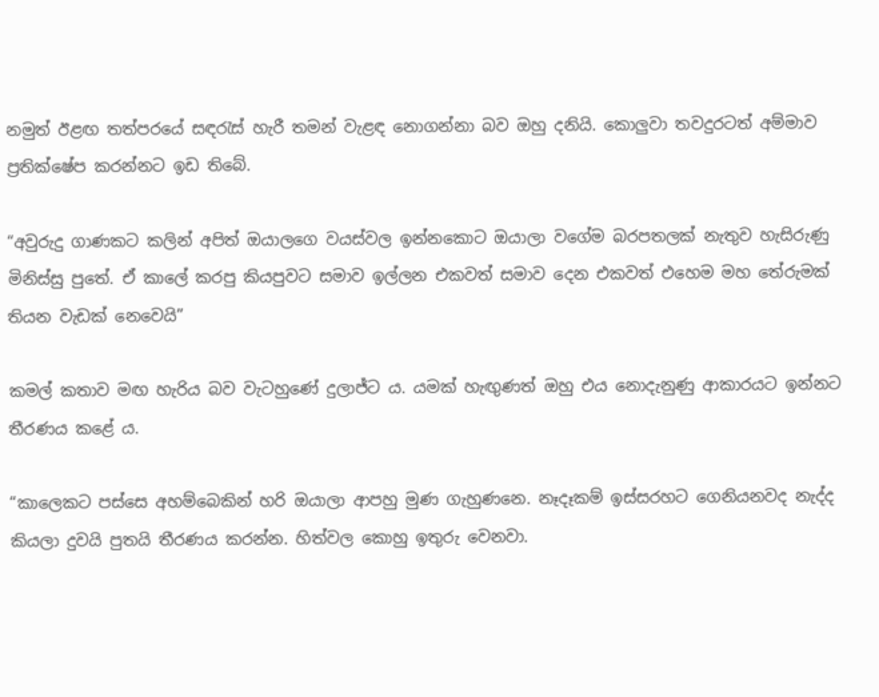නමුත් ඊළඟ තත්පරයේ සඳරැස් හැරී තමන් වැළඳ නොගන්නා බව ඔහු දනියි. කොලුවා තවදුරටත් අම්මාව ප්‍රතික්ෂේප කරන්නට ඉඩ තිබේ.

“අවුරුදු ගාණකට කලින් අපිත් ඔයාලගෙ වයස්වල ඉන්නකොට ඔයාලා වගේම බරපතලක් නැතුව හැසිරුණු මිනිස්සු පුතේ. ඒ කාලේ කරපු කියපුවට සමාව ඉල්ලන එකවත් සමාව දෙන එකවත් එහෙම මහ තේරුමක් තියන වැඩක් නෙවෙයි”

කමල් කතාව මඟ හැරිය බව වැටහුණේ දුලාජ්ට ය. යමක් හැඟුණත් ඔහු එය නොදැනුණු ආකාරයට ඉන්නට තීරණය කළේ ය.

“කාලෙකට පස්සෙ අහම්බෙකින් හරි ඔයාලා ආපහු මුණ ගැහුණනෙ. නෑදෑකම් ඉස්සරහට ගෙනියනවද නැද්ද කියලා දුවයි පුතයි තීරණය කරන්න. හිත්වල කොහු ඉතුරු වෙනවා.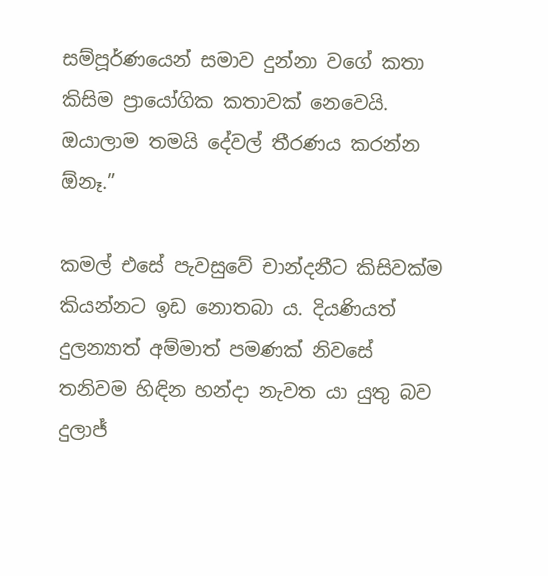සම්පූර්ණයෙන් සමාව දුන්නා වගේ කතා කිසිම ප්‍රායෝගික කතාවක් නෙවෙයි. ඔයාලාම තමයි දේවල් තීරණය කරන්න ඕනෑ.”

කමල් එසේ පැවසුවේ චාන්දනීට කිසිවක්ම කියන්නට ඉඩ නොතබා ය. දියණියත් දුලන්‍යාත් අම්මාත් පමණක් නිවසේ තනිවම හිඳින හන්දා නැවත යා යුතු බව දුලාජ්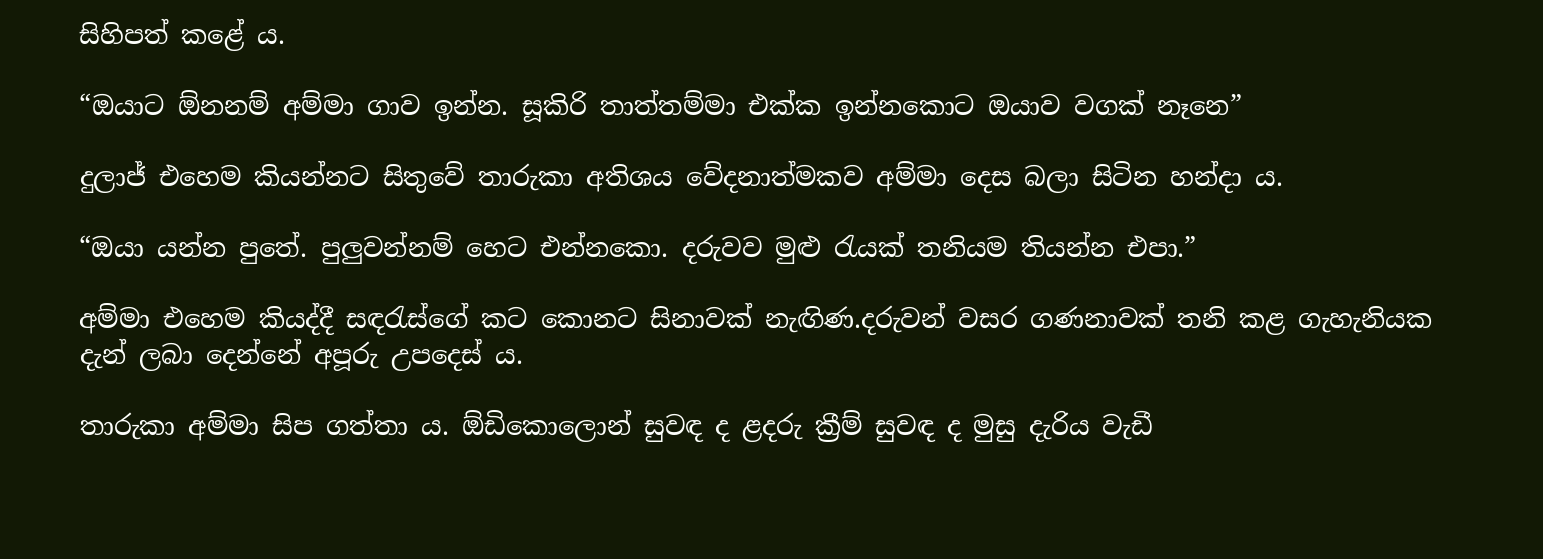සිහිපත් කළේ ය.

“ඔයාට ඕනනම් අම්මා ගාව ඉන්න. සූකිරි තාත්තම්මා එක්ක ඉන්නකොට ඔයාව වගක් නෑනෙ”

දුලාජ් එහෙම කියන්නට සිතුවේ තාරුකා අතිශය වේදනාත්මකව අම්මා දෙස බලා සිටින හන්දා ය.

“ඔයා යන්න පුතේ. පුලුවන්නම් හෙට එන්නකො. දරුවව මුළු රැයක් තනියම තියන්න එපා.”

අම්මා එහෙම කියද්දී සඳරැස්ගේ කට කොනට සිනාවක් නැඟිණ.දරුවන් වසර ගණනාවක් තනි කළ ගැහැනියක දැන් ලබා දෙන්නේ අපූරු උපදෙස් ය.

තාරුකා අම්මා සිප ගත්තා ය. ඕඩිකොලොන් සුවඳ ද ළදරු ක්‍රීම් සුවඳ ද මුසු දැරිය වැඩී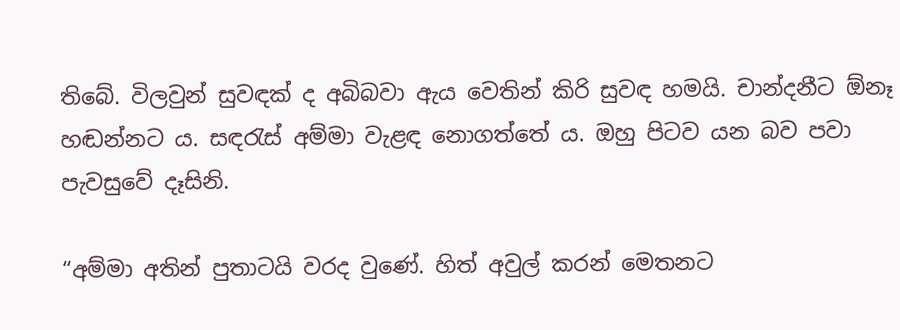තිබේ. විලවුන් සුවඳක් ද අබිබවා ඇය වෙතින් කිරි සුවඳ හමයි. චාන්දනීට ඕනෑ හඬන්නට ය. සඳරැස් අම්මා වැළඳ නොගත්තේ ය. ඔහු පිටව යන බව පවා පැවසුවේ දෑසිනි.

“අම්මා අතින් පුතාටයි වරද වුණේ. හිත් අවුල් කරන් මෙතනට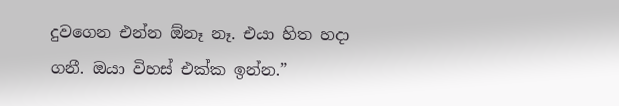දුවගෙන එන්න ඕනෑ නෑ. එයා හිත හදා ගනී. ඔයා විහස් එක්ක ඉන්න.”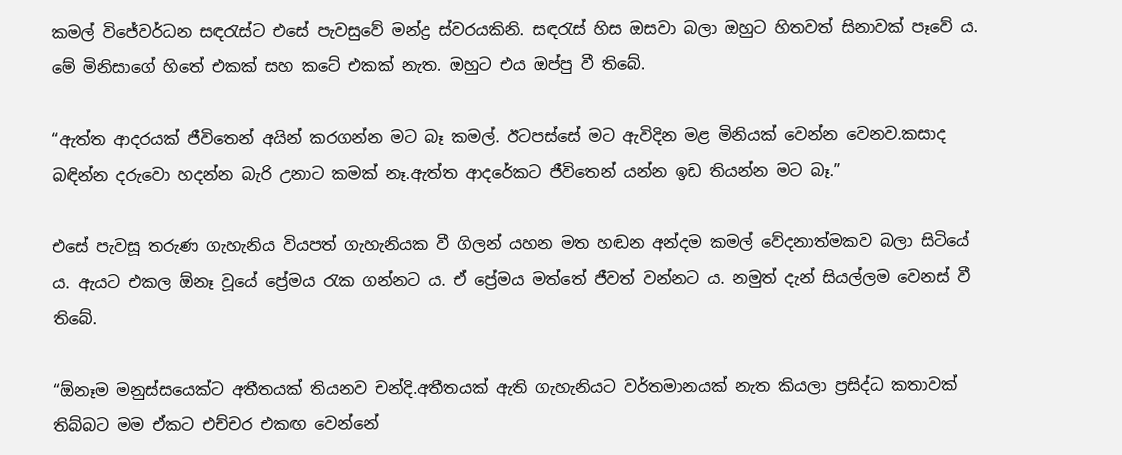කමල් විජේවර්ධන සඳරැස්ට එසේ පැවසුවේ මන්ද්‍ර ස්වරයකිනි. සඳරැස් හිස ඔසවා බලා ඔහුට හිතවත් සිනාවක් පෑවේ ය. මේ මිනිසාගේ හිතේ එකක් සහ කටේ එකක් නැත. ඔහුට එය ඔප්පු වී තිබේ.

“ඇත්ත ආදරයක් ජීවිතෙන් අයින් කරගන්න මට බෑ කමල්. ඊටපස්සේ මට ඇවිදින මළ මිනියක් වෙන්න වෙනව.කසාද බඳින්න දරුවො හදන්න බැරි උනාට කමක් නෑ.ඇත්ත ආදරේකට ජීවිතෙන් යන්න ඉඩ තියන්න මට බෑ.”

එසේ පැවසූ තරුණ ගැහැනිය වියපත් ගැහැනියක වී ගිලන් යහන මත හඬන අන්දම කමල් වේදනාත්මකව බලා සිටියේ ය. ඇයට එකල ඕනෑ වූයේ ප්‍රේමය රැක ගන්නට ය. ඒ ප්‍රේමය මත්තේ ජීවත් වන්නට ය. නමුත් දැන් සියල්ලම වෙනස් වී තිබේ.

“ඕනෑම මනුස්සයෙක්ට අතීතයක් තියනව චන්දි.අතීතයක් ඇති ගැහැනියට වර්තමානයක් නැත කියලා ප්‍රසිද්ධ කතාවක් තිබ්බට මම ඒකට එච්චර එකඟ වෙන්නේ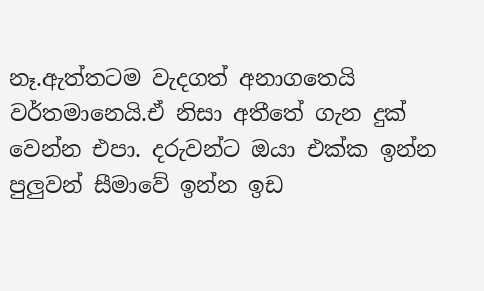නෑ.ඇත්තටම වැදගත් අනාගතෙයි වර්තමානෙයි.ඒ නිසා අතීතේ ගැන දුක් වෙන්න එපා. දරුවන්ට ඔයා එක්ක ඉන්න පුලුවන් සීමාවේ ඉන්න ඉඩ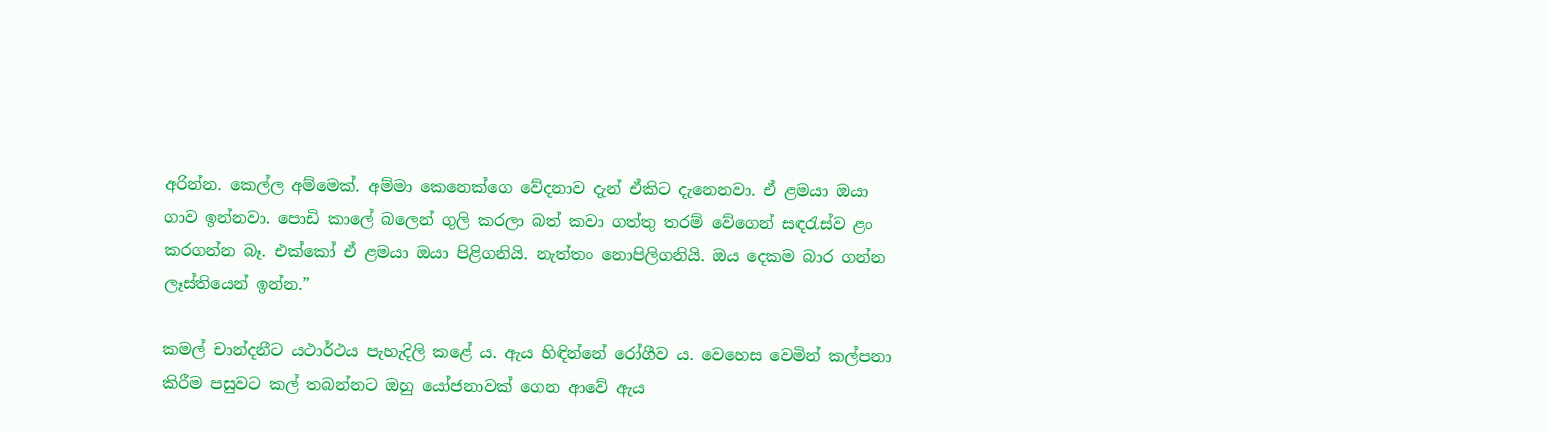අරින්න. කෙල්ල අම්මෙක්. අම්මා කෙනෙක්ගෙ වේදනාව දැන් ඒකිට දැනෙනවා. ඒ ළමයා ඔයා ගාව ඉන්නවා. පොඩි කාලේ බලෙන් ගුලි කරලා බත් කවා ගත්තු තරම් වේගෙන් සඳරැස්ව ළං කරගන්න බෑ. එක්කෝ ඒ ළමයා ඔයා පිළිගනියි. නැත්තං නොපිලිගනියි. ඔය දෙකම බාර ගන්න ලෑස්තියෙන් ඉන්න.”

කමල් චාන්දනීට යථාර්ථය පැහැදිලි කළේ ය. ඇය හිඳින්නේ රෝගීව ය. වෙහෙස වෙමින් කල්පනා කිරීම පසුවට කල් තබන්නට ඔහු යෝජනාවක් ගෙන ආවේ ඇය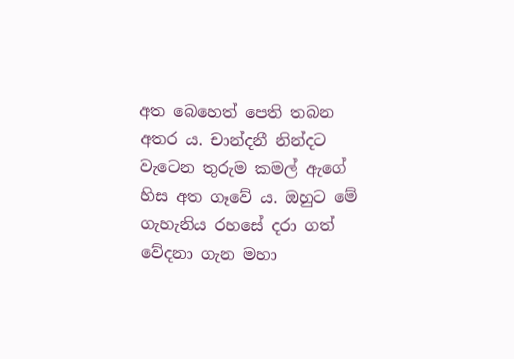අත බෙහෙත් පෙති තබන අතර ය. චාන්දනී නින්දට වැටෙන තුරුම කමල් ඇගේ හිස අත ගෑවේ ය. ඔහුට මේ ගැහැනිය රහසේ දරා ගත් වේදනා ගැන මහා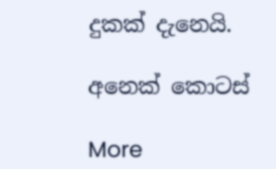දුකක් දැනෙයි.

අනෙක් කොටස්

More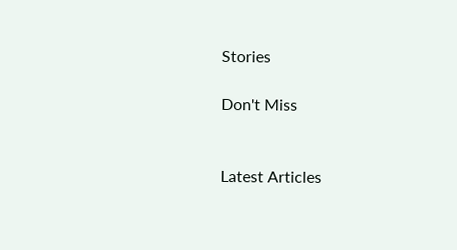Stories

Don't Miss


Latest Articles